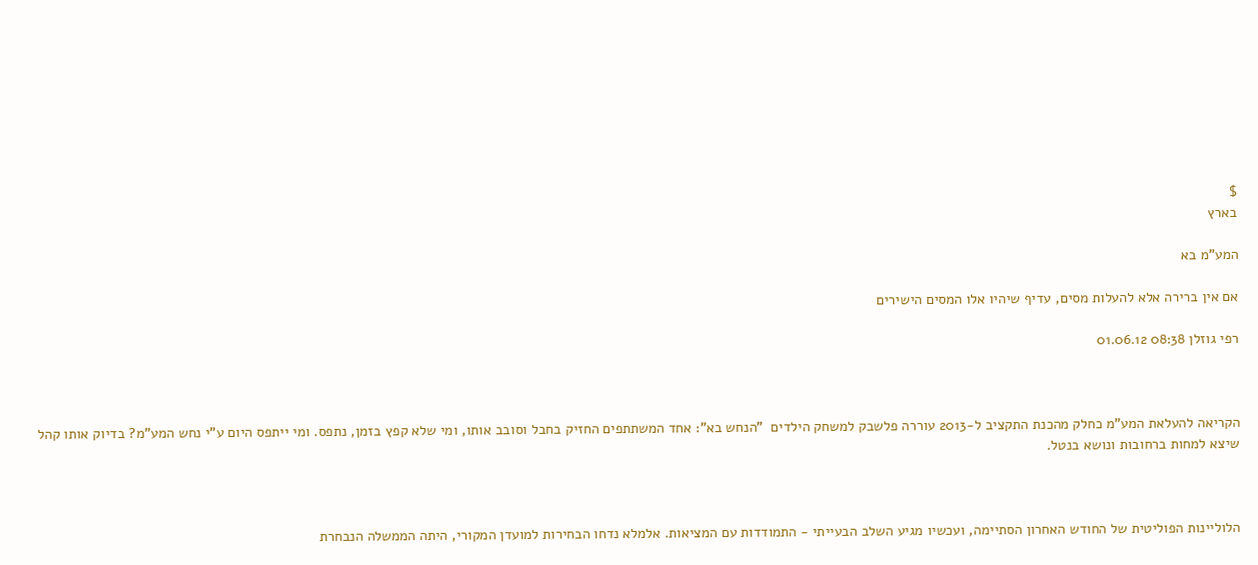$
בארץ

המע"מ בא

אם אין ברירה אלא להעלות מסים, עדיף שיהיו אלו המסים הישירים

רפי גוזלן 08:38 01.06.12



הקריאה להעלאת המע"מ כחלק מהכנת התקציב ל-2013 עוררה פלשבק למשחק הילדים  "הנחש בא": אחד המשתתפים החזיק בחבל וסובב אותו, ומי שלא קפץ בזמן, נתפס. ומי ייתפס היום ע"י נחש המע"מ? בדיוק אותו קהל שיצא למחות ברחובות ונושא בנטל.



הלוליינות הפוליטית של החודש האחרון הסתיימה, ועכשיו מגיע השלב הבעייתי - התמודדות עם המציאות. אלמלא נדחו הבחירות למועדן המקורי, היתה הממשלה הנבחרת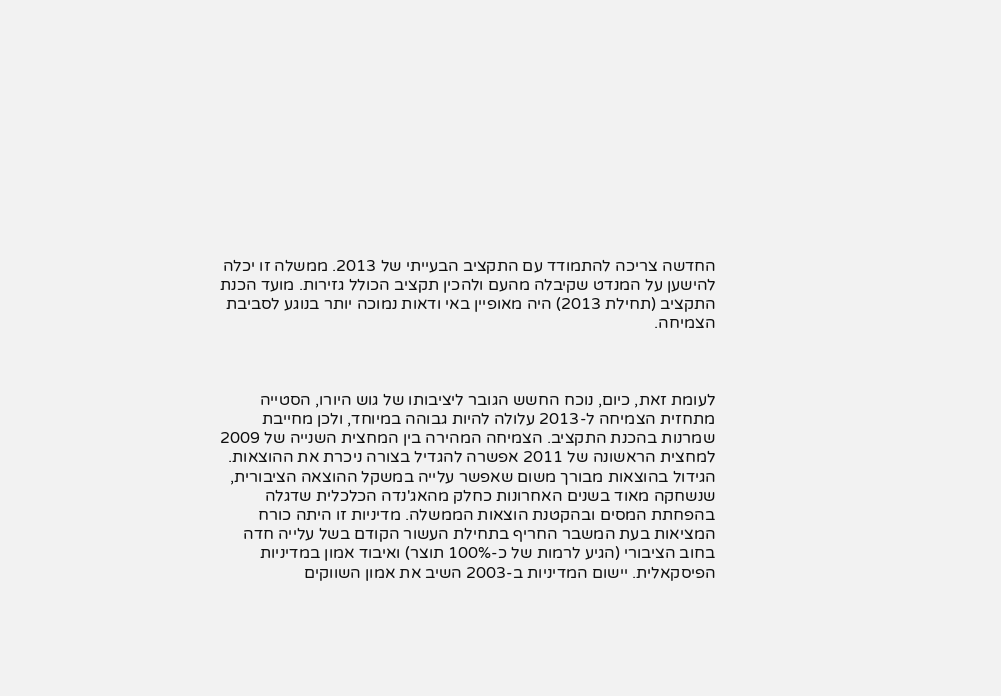החדשה צריכה להתמודד עם התקציב הבעייתי של 2013. ממשלה זו יכלה להישען על המנדט שקיבלה מהעם ולהכין תקציב הכולל גזירות. מועד הכנת התקציב (תחילת 2013) היה מאופיין באי ודאות נמוכה יותר בנוגע לסביבת הצמיחה.



לעומת זאת, כיום, נוכח החשש הגובר ליציבותו של גוש היורו, הסטייה מתחזית הצמיחה ל-2013 עלולה להיות גבוהה במיוחד, ולכן מחייבת שמרנות בהכנת התקציב. הצמיחה המהירה בין המחצית השנייה של 2009 למחצית הראשונה של 2011 אפשרה להגדיל בצורה ניכרת את ההוצאות. הגידול בהוצאות מבורך משום שאפשר עלייה במשקל ההוצאה הציבורית, שנשחקה מאוד בשנים האחרונות כחלק מהאג'נדה הכלכלית שדגלה בהפחתת המסים ובהקטנת הוצאות הממשלה. מדיניות זו היתה כורח המציאות בעת המשבר החריף בתחילת העשור הקודם בשל עלייה חדה בחוב הציבורי (הגיע לרמות של כ-100% תוצר) ואיבוד אמון במדיניות הפיסקאלית. יישום המדיניות ב-2003 השיב את אמון השווקים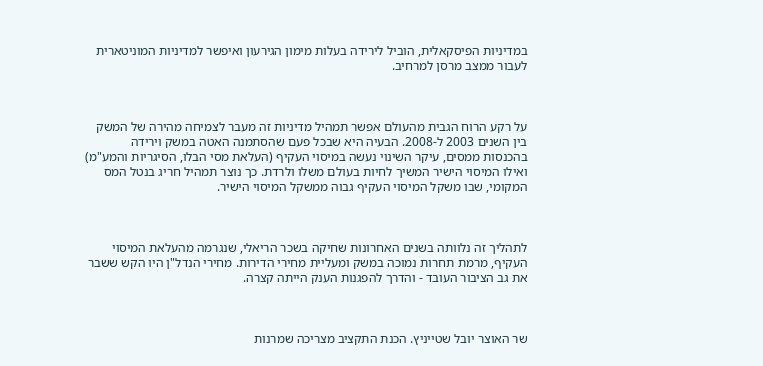במדיניות הפיסקאלית, הוביל לירידה בעלות מימון הגירעון ואיפשר למדיניות המוניטארית לעבור ממצב מרסן למרחיב.



על רקע הרוח הגבית מהעולם אפשר תמהיל מדיניות זה מעבר לצמיחה מהירה של המשק בין השנים 2003 ל-2008. הבעיה היא שבכל פעם שהסתמנה האטה במשק וירידה בהכנסות ממסים, עיקר השינוי נעשה במיסוי העקיף (העלאת מסי הבלו, הסיגריות והמע"מ) ואילו המיסוי הישיר המשיך לחיות בעולם משלו ולרדת. כך נוצר תמהיל חריג בנטל המס המקומי, שבו משקל המיסוי העקיף גבוה ממשקל המיסוי הישיר.



לתהליך זה נלוותה בשנים האחרונות שחיקה בשכר הריאלי, שנגרמה מהעלאת המיסוי העקיף, מרמת תחרות נמוכה במשק ומעליית מחירי הדירות. מחירי הנדל"ן היו הקש ששבר את גב הציבור העובד - והדרך להפגנות הענק הייתה קצרה.



שר האוצר יובל שטייניץ. הכנת התקציב מצריכה שמרנות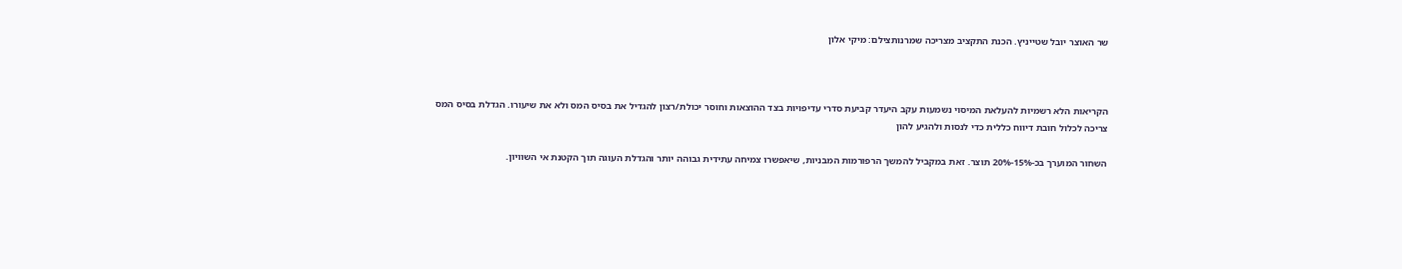שר האוצר יובל שטייניץ. הכנת התקציב מצריכה שמרנותצילם: מיקי אלון



הקריאות הלא רשמיות להעלאת המיסוי נשמעות עקב היעדר קביעת סדרי עדיפויות בצד ההוצאות וחוסר יכולת/רצון להגדיל את בסיס המס ולא את שיעורו. הגדלת בסיס המס צריכה לכלול חובת דיווח כללית כדי לנסות ולהגיע להון

השחור המוערך בכ-15%-20% תוצר. זאת במקביל להמשך הרפורמות המבניות, שיאפשרו צמיחה עתידית גבוהה יותר והגדלת העוגה תוך הקטנת אי השוויון.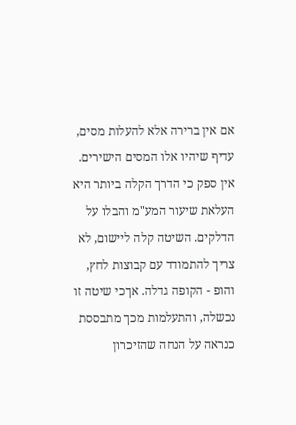אם אין ברירה אלא להעלות מסים, עדיף שיהיו אלו המסים הישירים. אין ספק כי הדרך הקלה ביותר היא העלאת שיעור המע"מ והבלו על הדלקים. השיטה קלה ליישום, לא צריך להתמודד עם קבוצות לחץ, והופ - הקופה גדלה. אךכי שיטה זו נכשלה, והתעלמות מכך מתבססת כנראה על הנחה שהזיכרון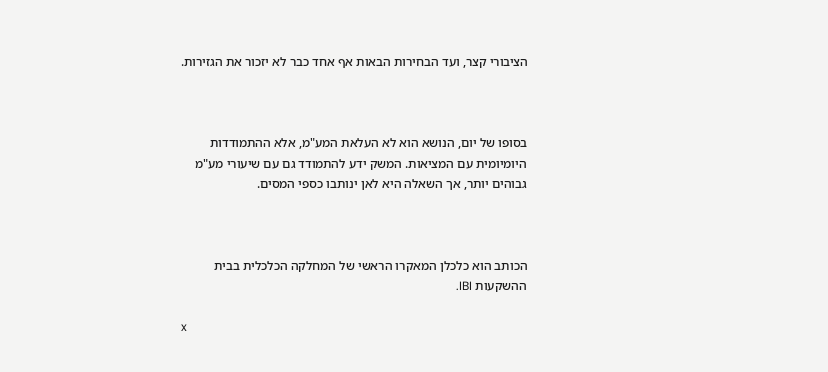הציבורי קצר, ועד הבחירות הבאות אף אחד כבר לא יזכור את הגזירות.



בסופו של יום, הנושא הוא לא העלאת המע"מ, אלא ההתמודדות היומיומית עם המציאות. המשק ידע להתמודד גם עם שיעורי מע"מ גבוהים יותר, אך השאלה היא לאן ינותבו כספי המסים.



הכותב הוא כלכלן המאקרו הראשי של המחלקה הכלכלית בבית ההשקעות IBI.

x